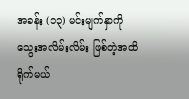အခန်း (၁၃) မင်းမျက်နှာကို သွေးအလိမ်းလိမ်း ဖြစ်တဲ့အထိ ရိုက်မယ်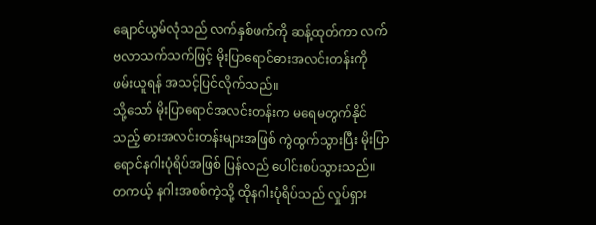ချောင်ယွမ်လုံသည် လက်နှစ်ဖက်ကို ဆန့်ထုတ်ကာ လက်ဗလာသက်သက်ဖြင့် မိုးပြာရောင်ဓားအလင်းတန်းကို ဖမ်းယူရန် အသင့်ပြင်လိုက်သည်။
သို့သော် မိုးပြာရောင်အလင်းတန်းက မရေမတွက်နိုင်သည့် ဓားအလင်းတန်းများအဖြစ် ကွဲထွက်သွားပြီး မိုးပြာရောင်နဂါးပုံရိပ်အဖြစ် ပြန်လည် ပေါင်းစပ်သွားသည်။
တကယ့် နဂါးအစစ်ကဲ့သို့ ထိုနဂါးပုံရိပ်သည် လှုပ်ရှား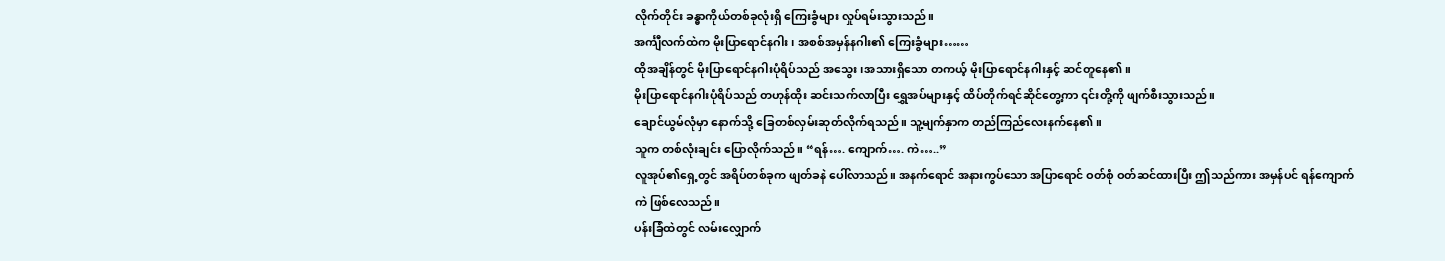လိုက်တိုင်း ခန္ဓာကိုယ်တစ်ခုလုံးရှိ ကြေးခွံများ လှုပ်ရမ်းသွားသည်။
အင်္ကျီလက်ထဲက မိုးပြာရောင်နဂါး၊ အစစ်အမှန်နဂါး၏ ကြေးခွံများ……
ထိုအချိန်တွင် မိုးပြာရောင်နဂါးပုံရိပ်သည် အသွေး၊အသားရှိသော တကယ့် မိုးပြာရောင်နဂါးနှင့် ဆင်တူနေ၏။
မိုးပြာရောင်နဂါးပုံရိပ်သည် တဟုန်ထိုး ဆင်းသက်လာပြီး ရွှေအပ်များနှင့် ထိပ်တိုက်ရင်ဆိုင်တွေ့ကာ ၎င်းတို့ကို ဖျက်စီးသွားသည်။
ချောင်ယွမ်လုံမှာ နောက်သို့ ခြေတစ်လှမ်းဆုတ်လိုက်ရသည်။ သူ့မျက်နှာက တည်ကြည်လေးနက်နေ၏။
သူက တစ်လုံးချင်း ပြောလိုက်သည်။ “ရန်…. ကျောက်…. ကဲ…..”
လူအုပ်၏ရှေ့တွင် အရိပ်တစ်ခုက ဖျတ်ခနဲ ပေါ်လာသည်။ အနက်ရောင် အနားကွပ်သော အပြာရောင် ဝတ်စုံ ဝတ်ဆင်ထားပြီး ဤသည်ကား အမှန်ပင် ရန်ကျောက်ကဲ ဖြစ်လေသည်။
ပန်းခြံထဲတွင် လမ်းလျှောက်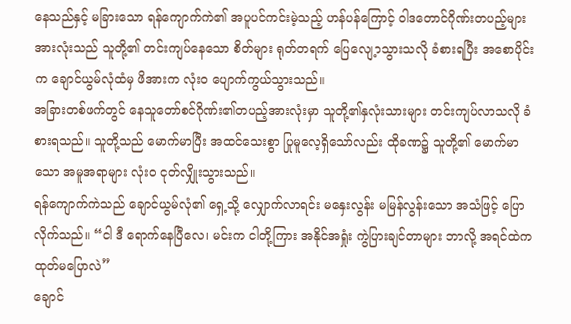နေသည်နှင့် မခြားသော ရန်ကျောက်ကဲ၏ အပူပင်ကင်းမဲ့သည့် ဟန်ပန်ကြောင့် ဝါဒတောင်ဂိုဏ်းတပည့်များအားလုံးသည် သူတို့၏ တင်းကျပ်နေသော စိတ်များ ရုတ်တရက် ပြေလျေ့ာသွားသလို ခံစားရပြီး အစောပိုင်းက ချောင်ယွမ်လုံထံမှ ဖိအားက လုံးဝ ပျောက်ကွယ်သွားသည်။
အခြားတစ်ဖက်တွင် နေသူတော်စင်ဂိုဏ်း၏တပည့်အားလုံးမှာ သူတို့၏နှလုံးသားများ တင်းကျပ်လာသလို ခံစားရသည်။ သူတို့သည် မောက်မာပြီး အထင်သေးစွာ ပြုမူလေ့ရှိသော်လည်း ထိုခဏ၌ သူတို့၏ မောက်မာသော အမူအရာများ လုံးဝ ငုတ်လျှိုးသွားသည်။
ရန်ကျောက်ကဲသည် ချောင်ယွမ်လုံ၏ ရှေ့သို့ လျှောက်လာရင်း မနှေးလွန်း မမြန်လွန်းသော အသံဖြင့် ပြောလိုက်သည်။ “ငါ ဒီ ရောက်နေပြီလေ၊ မင်းက ငါတို့ကြား အနိုင်အရှုံး ကွဲပြားချင်တာများ ဘာလို့ အရင်ထဲက ထုတ်မပြောလဲ”
ချောင်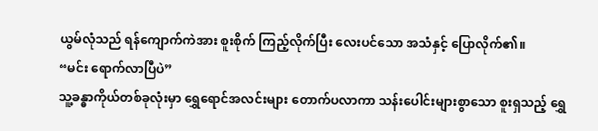ယွမ်လုံသည် ရန်ကျောက်ကဲအား စူးစိုက် ကြည့်လိုက်ပြီး လေးပင်သော အသံနှင့် ပြောလိုက်၏။
“မင်း ရောက်လာပြီပဲ”
သူ့ခန္ဓာကိုယ်တစ်ခုလုံးမှာ ရွှေရောင်အလင်းများ တောက်ပလာကာ သန်းပေါင်းများစွာသော စူးရှသည့် ရွှေ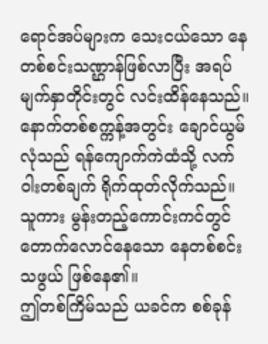ရောင်အပ်များက သေးငယ်သော နေတစ်စင်းသဏ္ဌာန်ဖြစ်လာပြီး အရပ်မျက်နှာတိုင်းတွင် လင်းထိန်နေသည်။
နောက်တစ်စက္ကန့်အတွင်း ချောင်ယွမ်လုံသည် ရန်ကျောက်ကဲထံသို့ လက်ဝါးတစ်ချက် ရိုက်ထုတ်လိုက်သည်။
သူကား မွန်းတည့်ကောင်းကင်တွင် တောက်လောင်နေသော နေတစ်စင်းသဖွယ် ဖြစ်နေ၏။
ဤတစ်ကြိမ်သည် ယခင်က စစ်ခုန်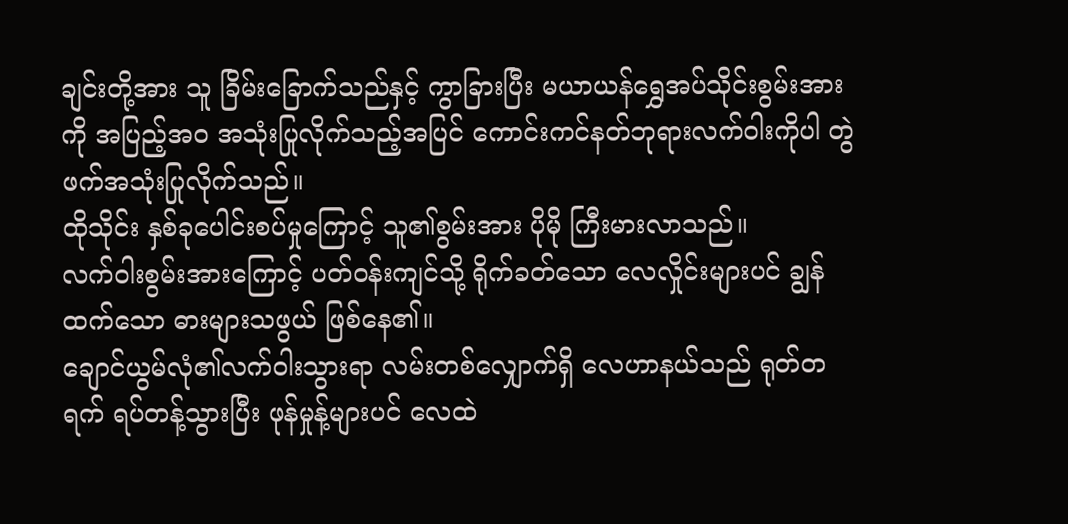ချင်းတို့အား သူ ခြိမ်းခြောက်သည်နှင့် ကွာခြားပြီး မယာယန်ရွှေအပ်သိုင်းစွမ်းအားကို အပြည့်အဝ အသုံးပြုလိုက်သည့်အပြင် ကောင်းကင်နတ်ဘုရားလက်ဝါးကိုပါ တွဲဖက်အသုံးပြုလိုက်သည်။
ထိုသိုင်း နှစ်ခုပေါင်းစပ်မှုကြောင့် သူ၏စွမ်းအား ပိုမို ကြီးမားလာသည်။
လက်ဝါးစွမ်းအားကြောင့် ပတ်ဝန်းကျင်သို့ ရိုက်ခတ်သော လေလှိုင်းများပင် ချွန်ထက်သော ဓားများသဖွယ် ဖြစ်နေ၏။
ချောင်ယွမ်လုံ၏လက်ဝါးသွားရာ လမ်းတစ်လျှောက်ရှိ လေဟာနယ်သည် ရုတ်တရက် ရပ်တန့်သွားပြီး ဖုန်မှုန့်များပင် လေထဲ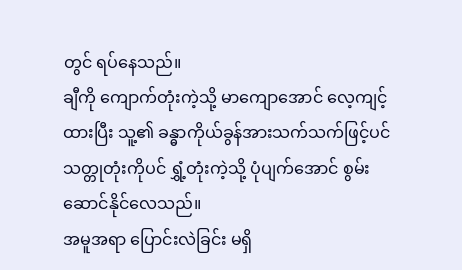တွင် ရပ်နေသည်။
ချီကို ကျောက်တုံးကဲ့သို့ မာကျောအောင် လေ့ကျင့်ထားပြီး သူ့၏ ခန္ဓာကိုယ်ခွန်အားသက်သက်ဖြင့်ပင် သတ္တုတုံးကိုပင် ရွှံ့တုံးကဲ့သို့ ပုံပျက်အောင် စွမ်းဆောင်နိုင်လေသည်။
အမူအရာ ပြောင်းလဲခြင်း မရှိ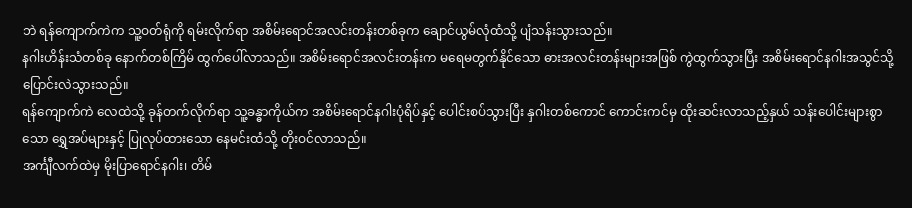ဘဲ ရန်ကျောက်ကဲက သူ့ဝတ်ရုံကို ရမ်းလိုက်ရာ အစိမ်းရောင်အလင်းတန်းတစ်ခုက ချောင်ယွမ်လုံထံသို့ ပျံသန်းသွားသည်။
နဂါးဟိန်းသံတစ်ခု နောက်တစ်ကြိမ် ထွက်ပေါ်လာသည်။ အစိမ်းရောင်အလင်းတန်းက မရေမတွက်နိုင်သော ဓားအလင်းတန်းများအဖြစ် ကွဲထွက်သွားပြီး အစိမ်းရောင်နဂါးအသွင်သို့ ပြောင်းလဲသွားသည်။
ရန်ကျောက်ကဲ လေထဲသို့ ခုန်တက်လိုက်ရာ သူ့ခန္ဓာကိုယ်က အစိမ်းရောင်နဂါးပုံရိပ်နှင့် ပေါင်းစပ်သွားပြီး နှဂါးတစ်ကောင် ကောင်းကင်မှ ထိုးဆင်းလာသည့်နှယ် သန်းပေါင်းများစွာသော ရွှေအပ်များနှင့် ပြုလုပ်ထားသော နေမင်းထံသို့ တိုးဝင်လာသည်။
အင်္ကျီလက်ထဲမှ မိုးပြာရောင်နဂါး၊ တိမ်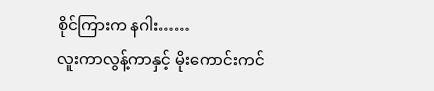စိုင်ကြားက နဂါး……
လူးကာလွန့်ကာနှင့် မိုးကောင်းကင်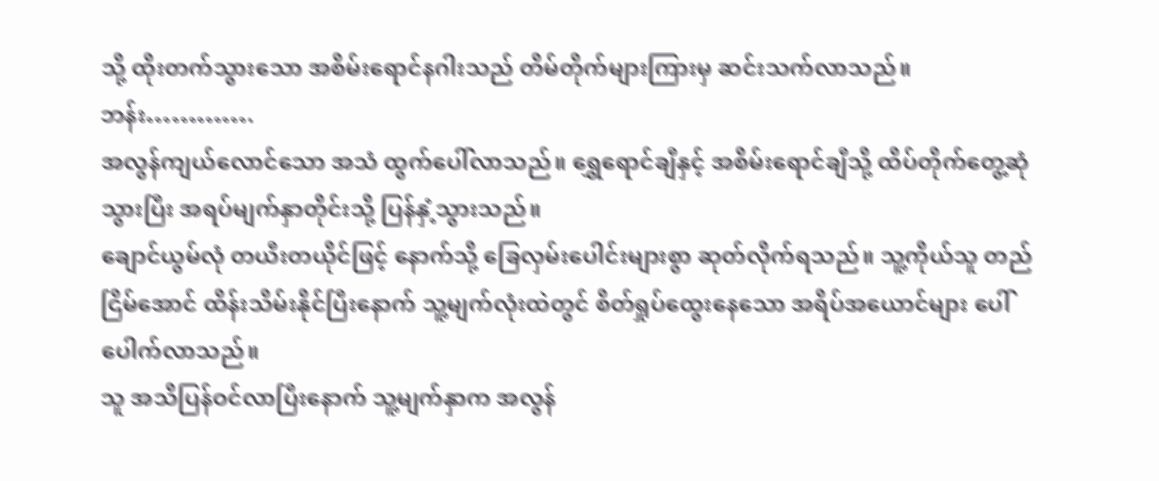သို့ ထိုးတက်သွားသော အစိမ်းရောင်နဂါးသည် တိမ်တိုက်များကြားမှ ဆင်းသက်လာသည်။
ဘန်း………….
အလွန်ကျယ်လောင်သော အသံ ထွက်ပေါ်လာသည်။ ရွှေရောင်ချီနှင့် အစိမ်းရောင်ချီသို့ ထိပ်တိုက်တွေ့ဆုံသွားပြီး အရပ်မျက်နှာတိုင်းသို့ ပြန်နှံ့သွားသည်။
ချောင်ယွမ်လုံ တယီးတယိုင်ဖြင့် နောက်သို့ ခြေလှမ်းပေါင်းများစွာ ဆုတ်လိုက်ရသည်။ သူ့ကိုယ်သူ တည်ငြိမ်အောင် ထိန်းသိမ်းနိုင်ပြီးနောက် သူ့မျက်လုံးထဲတွင် စိတ်ရှုပ်ထွေးနေသော အရိပ်အယောင်များ ပေါ်ပေါက်လာသည်။
သူ အသိပြန်ဝင်လာပြီးနောက် သူ့မျက်နှာက အလွန်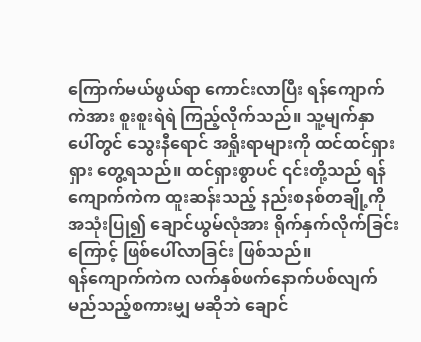ကြောက်မယ်ဖွယ်ရာ ကောင်းလာပြီး ရန်ကျောက်ကဲအား စူးစူးရဲရဲ ကြည့်လိုက်သည်။ သူ့မျက်နှာပေါ်တွင် သွေးနီရောင် အရှိုးရာများကို ထင်ထင်ရှားရှား တွေ့ရသည်။ ထင်ရှားစွာပင် ၎င်းတို့သည် ရန်ကျောက်ကဲက ထူးဆန်းသည့် နည်းစနစ်တချို့ကို အသုံးပြု၍ ချောင်ယွမ်လုံအား ရိုက်နှက်လိုက်ခြင်းကြောင့် ဖြစ်ပေါ်လာခြင်း ဖြစ်သည်။
ရန်ကျောက်ကဲက လက်နှစ်ဖက်နောက်ပစ်လျက် မည်သည့်စကားမျှ မဆိုဘဲ ချောင်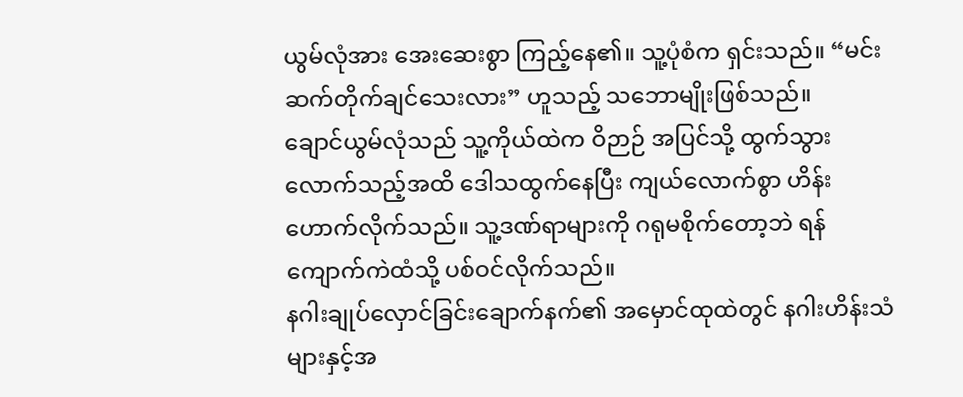ယွမ်လုံအား အေးဆေးစွာ ကြည့်နေ၏။ သူ့ပုံစံက ရှင်းသည်။ “မင်း ဆက်တိုက်ချင်သေးလား” ဟူသည့် သဘောမျိုးဖြစ်သည်။
ချောင်ယွမ်လုံသည် သူ့ကိုယ်ထဲက ဝိဉာဉ် အပြင်သို့ ထွက်သွားလောက်သည့်အထိ ဒေါသထွက်နေပြီး ကျယ်လောက်စွာ ဟိန်းဟောက်လိုက်သည်။ သူ့ဒဏ်ရာများကို ဂရုမစိုက်တော့ဘဲ ရန်ကျောက်ကဲထံသို့ ပစ်ဝင်လိုက်သည်။
နဂါးချုပ်လှောင်ခြင်းချောက်နက်၏ အမှောင်ထုထဲတွင် နဂါးဟိန်းသံများနှင့်အ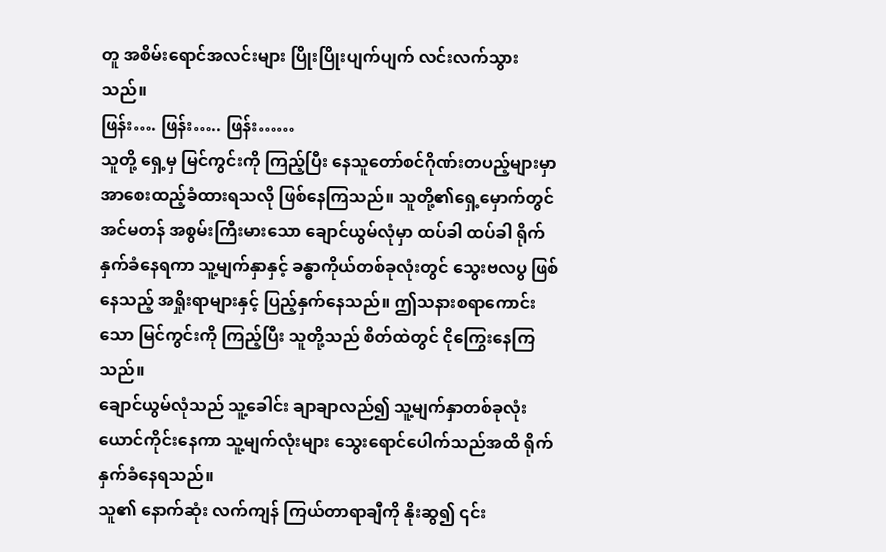တူ အစိမ်းရောင်အလင်းများ ပြိုးပြိုးပျက်ပျက် လင်းလက်သွားသည်။
ဖြန်း…. ဖြန်း….. ဖြန်း……
သူတို့ ရှေ့မှ မြင်ကွင်းကို ကြည့်ပြီး နေသူတော်စင်ဂိုဏ်းတပည့်များမှာ အာစေးထည့်ခံထားရသလို ဖြစ်နေကြသည်။ သူတို့၏ရှေ့မှောက်တွင် အင်မတန် အစွမ်းကြီးမားသော ချောင်ယွမ်လုံမှာ ထပ်ခါ ထပ်ခါ ရိုက်နှက်ခံနေရကာ သူ့မျက်နှာနှင့် ခန္ဓာကိုယ်တစ်ခုလုံးတွင် သွေးဗလပွ ဖြစ်နေသည့် အရှိုးရာများနှင့် ပြည့်နှက်နေသည်။ ဤသနားစရာကောင်းသော မြင်ကွင်းကို ကြည့်ပြီး သူတို့သည် စိတ်ထဲတွင် ငိုကြွေးနေကြသည်။
ချောင်ယွမ်လုံသည် သူ့ခေါင်း ချာချာလည်၍ သူ့မျက်နှာတစ်ခုလုံး ယောင်ကိုင်းနေကာ သူ့မျက်လုံးများ သွေးရောင်ပေါက်သည်အထိ ရိုက်နှက်ခံနေရသည်။
သူ၏ နောက်ဆုံး လက်ကျန် ကြယ်တာရာချီကို နိုးဆွ၍ ၎င်း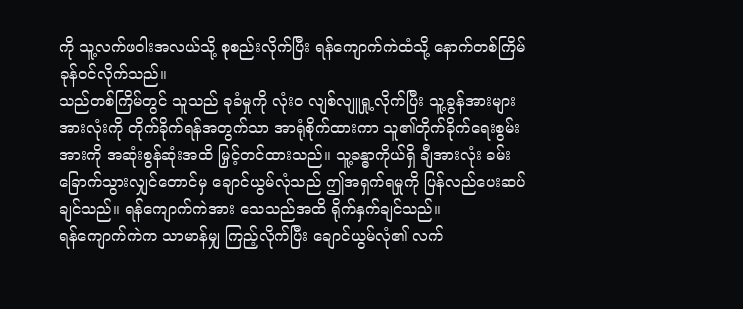ကို သူ့လက်ဖဝါးအလယ်သို့ စုစည်းလိုက်ပြီး ရန်ကျောက်ကဲထံသို့ နောက်တစ်ကြိမ် ခုန်ဝင်လိုက်သည်။
သည်တစ်ကြိမ်တွင် သူသည် ခုခံမှုကို လုံးဝ လျစ်လျူရှု့လိုက်ပြီး သူ့ခွန်အားများ အားလုံးကို တိုက်ခိုက်ရန်အတွက်သာ အာရုံစိုက်ထားကာ သူ၏တိုက်ခိုက်ရေးစွမ်းအားကို အဆုံးစွန်ဆုံးအထိ မြှင့်တင်ထားသည်။ သူ့ခန္ဓာကိုယ်ရှိ ချီအားလုံး ခမ်းခြောက်သွားလျှင်တောင်မှ ချောင်ယွမ်လုံသည် ဤအရှက်ရမှုကို ပြန်လည်ပေးဆပ်ချင်သည်။ ရန်ကျောက်ကဲအား သေသည်အထိ ရိုက်နှက်ချင်သည်။
ရန်ကျောက်ကဲက သာမာန်မျှ ကြည့်လိုက်ပြီး ချောင်ယွမ်လုံ၏ လက်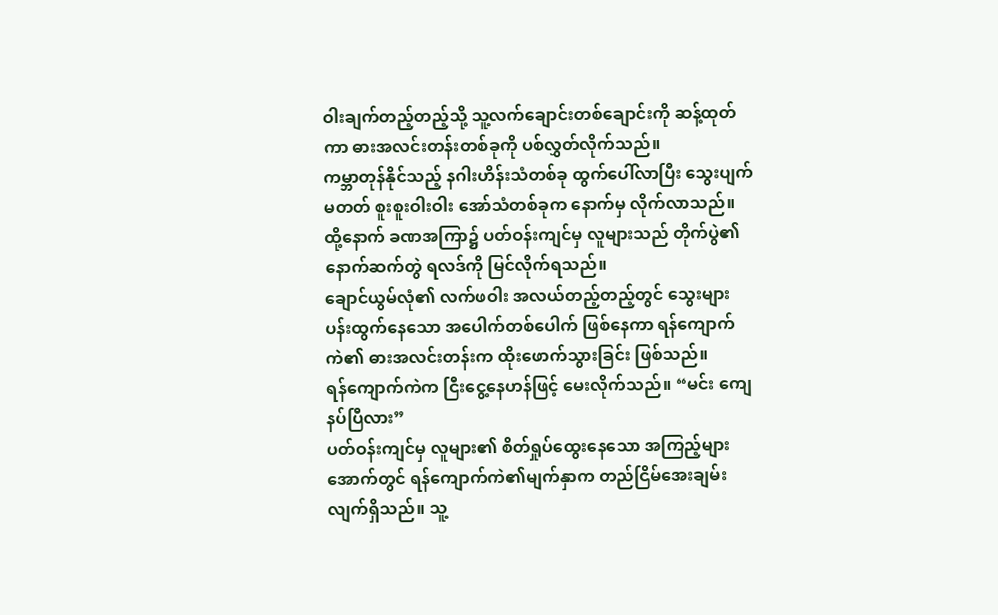ဝါးချက်တည့်တည့်သို့ သူ့လက်ချောင်းတစ်ချောင်းကို ဆန့်ထုတ်ကာ ဓားအလင်းတန်းတစ်ခုကို ပစ်လွှတ်လိုက်သည်။
ကမ္ဘာတုန်နိုင်သည့် နဂါးဟိန်းသံတစ်ခု ထွက်ပေါ်လာပြီး သွေးပျက်မတတ် စူးစူးဝါးဝါး အော်သံတစ်ခုက နောက်မှ လိုက်လာသည်။
ထို့နောက် ခဏအကြာ၌ ပတ်ဝန်းကျင်မှ လူများသည် တိုက်ပွဲ၏ နောက်ဆက်တွဲ ရလဒ်ကို မြင်လိုက်ရသည်။
ချောင်ယွမ်လုံ၏ လက်ဖဝါး အလယ်တည့်တည့်တွင် သွေးများ ပန်းထွက်နေသော အပေါက်တစ်ပေါက် ဖြစ်နေကာ ရန်ကျောက်ကဲ၏ ဓားအလင်းတန်းက ထိုးဖောက်သွားခြင်း ဖြစ်သည်။
ရန်ကျောက်ကဲက ငြီးငွေ့နေဟန်ဖြင့် မေးလိုက်သည်။ “မင်း ကျေနပ်ပြီလား”
ပတ်ဝန်းကျင်မှ လူများ၏ စိတ်ရှုပ်ထွေးနေသော အကြည့်များအောက်တွင် ရန်ကျောက်ကဲ၏မျက်နှာက တည်ငြိမ်အေးချမ်းလျက်ရှိသည်။ သူ့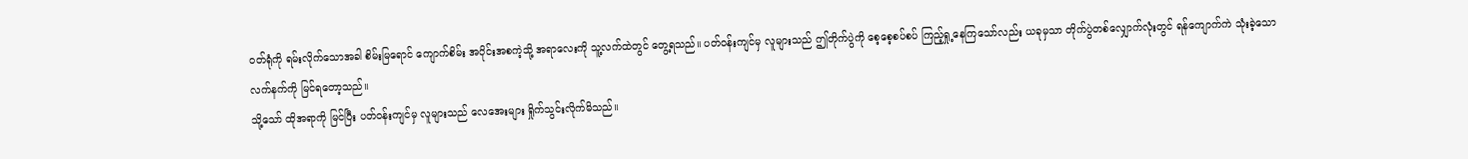ဝတ်ရုံကို ရမ်းလိုက်သောအခါ စိမ်းမြရောင် ကျောက်စိမ်း အပိုင်းအစကဲ့သို့ အရာလေးကို သူ့လက်ထဲတွင် တွေ့ရသည်။ ပတ်ဝန်းကျင်မှ လူများသည် ဤတိုက်ပွဲကို စေ့စေ့စပ်စပ် ကြည့်ရှု့နေကြသော်လည်း ယခုမှသာ တိုက်ပွဲတစ်လျှောက်လုံးတွင် ရန်ကျောက်ကဲ သုံးခဲ့သော လက်နက်ကို မြင်ရတော့သည်။
သို့သော် ထိုအရာကို မြင်ပြီး ပတ်ဝန်းကျင်မှ လူများသည် လေအေးများ ရှိုက်သွင်းလိုက်မိသည်။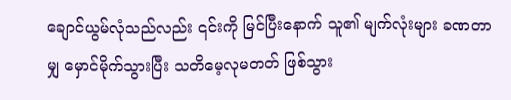ချောင်ယွမ်လုံသည်လည်း ၎င်းကို မြင်ပြီးနောက် သူ၏ မျက်လုံးများ ခဏတာမျှ မှောင်မိုက်သွားပြီး သတိမေ့လုမတတ် ဖြစ်သွား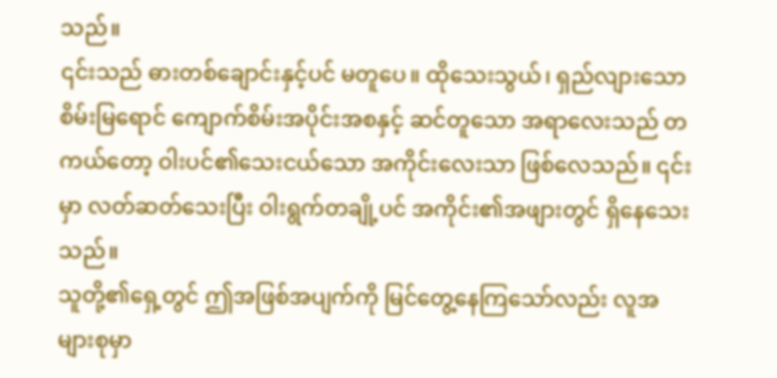သည်။
၎င်းသည် ဓားတစ်ချောင်းနှင့်ပင် မတူပေ။ ထိုသေးသွယ်၊ ရှည်လျားသော စိမ်းမြရောင် ကျောက်စိမ်းအပိုင်းအစနှင့် ဆင်တူသော အရာလေးသည် တကယ်တော့ ဝါးပင်၏သေးငယ်သော အကိုင်းလေးသာ ဖြစ်လေသည်။ ၎င်းမှာ လတ်ဆတ်သေးပြီး ဝါးရွက်တချို့ပင် အကိုင်း၏အဖျားတွင် ရှိနေသေးသည်။
သူတို့၏ရှေ့တွင် ဤအဖြစ်အပျက်ကို မြင်တွေ့နေကြသော်လည်း လူအများစုမှာ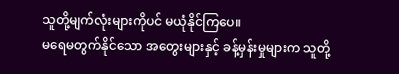သူတို့မျက်လုံးများကိုပင် မယုံနိုင်ကြပေ။
မရေမတွက်နိုင်သော အတွေးများနှင့် ခန့်မှန်းမှုများက သူတို့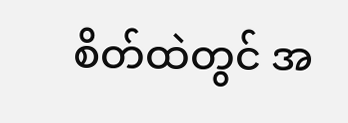စိတ်ထဲတွင် အ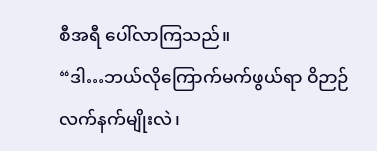စီအရီ ပေါ်လာကြသည်။
“ဒါ…ဘယ်လိုကြောက်မက်ဖွယ်ရာ ဝိဉာဉ်လက်နက်မျိုးလဲ၊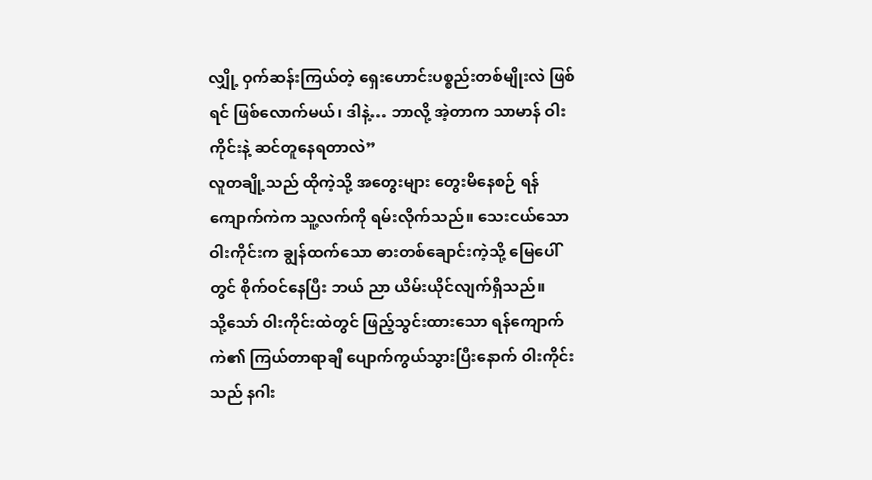လျှို့ ဝှက်ဆန်းကြယ်တဲ့ ရှေးဟောင်းပစ္စည်းတစ်မျိုးလဲ ဖြစ်ရင် ဖြစ်လောက်မယ်၊ ဒါနဲ့… ဘာလို့ အဲ့တာက သာမာန် ဝါးကိုင်းနဲ့ ဆင်တူနေရတာလဲ”
လူတချို့သည် ထိုကဲ့သို့ အတွေးများ တွေးမိနေစဉ် ရန်ကျောက်ကဲက သူ့လက်ကို ရမ်းလိုက်သည်။ သေးငယ်သော ဝါးကိုင်းက ချွန်ထက်သော ဓားတစ်ချောင်းကဲ့သို့ မြေပေါ်တွင် စိုက်ဝင်နေပြီး ဘယ် ညာ ယိမ်းယိုင်လျက်ရှိသည်။
သို့သော် ဝါးကိုင်းထဲတွင် ဖြည့်သွင်းထားသော ရန်ကျောက်ကဲ၏ ကြယ်တာရာချီ ပျောက်ကွယ်သွားပြီးနောက် ဝါးကိုင်းသည် နဂါး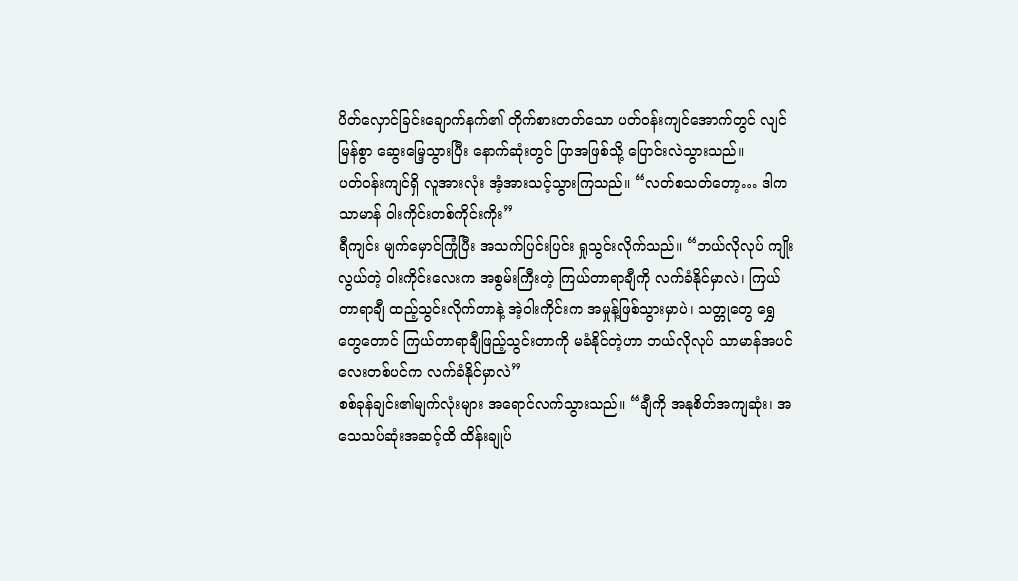ပိတ်လှောင်ခြင်းချောက်နက်၏ တိုက်စားတတ်သော ပတ်ဝန်းကျင်အောက်တွင် လျင်မြန်စွာ ဆွေးမြေ့သွားပြီး နောက်ဆုံးတွင် ပြာအဖြစ်သို့ ပြောင်းလဲသွားသည်။
ပတ်ဝန်းကျင်ရှိ လူအားလုံး အံ့အားသင့်သွားကြသည်။ “လတ်စသတ်တော့… ဒါက သာမာန် ဝါးကိုင်းတစ်ကိုင်းကိုး”
ရီကျင်း မျက်မှောင်ကြုံပြီး အသက်ပြင်းပြင်း ရှုသွင်းလိုက်သည်။ “ဘယ်လိုလုပ် ကျိုးလွယ်တဲ့ ဝါးကိုင်းလေးက အစွမ်းကြီးတဲ့ ကြယ်တာရာချီကို လက်ခံနိုင်မှာလဲ၊ ကြယ်တာရာချီ ထည့်သွင်းလိုက်တာနဲ့ အဲ့ဝါးကိုင်းက အမှုန့်ဖြစ်သွားမှာပဲ၊ သတ္တုတွေ ရွှေတွေတောင် ကြယ်တာရာချီဖြည့်သွင်းတာကို မခံနိုင်တဲ့ဟာ ဘယ်လိုလုပ် သာမာန်အပင်လေးတစ်ပင်က လက်ခံနိုင်မှာလဲ”
စစ်ခုန်ချင်း၏မျက်လုံးများ အရောင်လက်သွားသည်။ “ချီကို အနုစိတ်အကျဆုံး၊ အသေသပ်ဆုံးအဆင့်ထိ ထိန်းချုပ်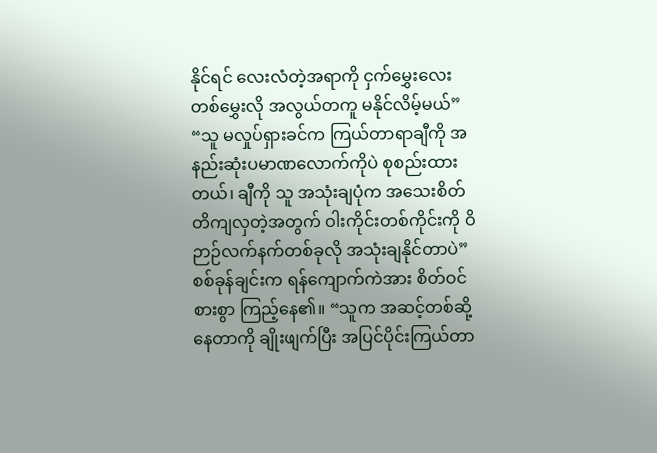နိုင်ရင် လေးလံတဲ့အရာကို ငှက်မွှေးလေးတစ်မွှေးလို အလွယ်တကူ မနိုင်လိမ့်မယ်”
“သူ မလှုပ်ရှားခင်က ကြယ်တာရာချီကို အနည်းဆုံးပမာဏလောက်ကိုပဲ စုစည်းထားတယ်၊ ချီကို သူ အသုံးချပုံက အသေးစိတ် တိကျလှတဲ့အတွက် ဝါးကိုင်းတစ်ကိုင်းကို ဝိဉာဉ်လက်နက်တစ်ခုလို အသုံးချနိုင်တာပဲ”
စစ်ခုန်ချင်းက ရန်ကျောက်ကဲအား စိတ်ဝင်စားစွာ ကြည့်နေ၏။ “သူက အဆင့်တစ်ဆို့နေတာကို ချိုးဖျက်ပြီး အပြင်ပိုင်းကြယ်တာ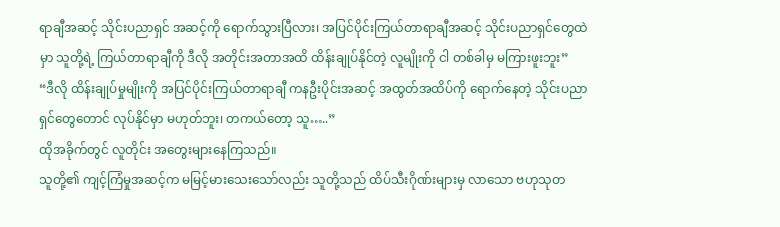ရာချီအဆင့် သိုင်းပညာရှင် အဆင့်ကို ရောက်သွားပြီလား၊ အပြင်ပိုင်းကြယ်တာရာချီအဆင့် သိုင်းပညာရှင်တွေထဲမှာ သူတို့ရဲ့ ကြယ်တာရာချီကို ဒီလို အတိုင်းအတာအထိ ထိန်းချုပ်နိုင်တဲ့ လူမျိုးကို ငါ တစ်ခါမှ မကြားဖူးဘူး”
“ဒီလို ထိန်းချုပ်မှုမျိုးကို အပြင်ပိုင်းကြယ်တာရာချီ ကနဦးပိုင်းအဆင့် အထွတ်အထိပ်ကို ရောက်နေတဲ့ သိုင်းပညာရှင်တွေတောင် လုပ်နိုင်မှာ မဟုတ်ဘူး၊ တကယ်တော့ သူ…..”
ထိုအခိုက်တွင် လူတိုင်း အတွေးများနေကြသည်။
သူတို့၏ ကျင့်ကြံမှုအဆင့်က မမြင့်မားသေးသော်လည်း သူတို့သည် ထိပ်သီးဂိုဏ်းများမှ လာသော ဗဟုသုတ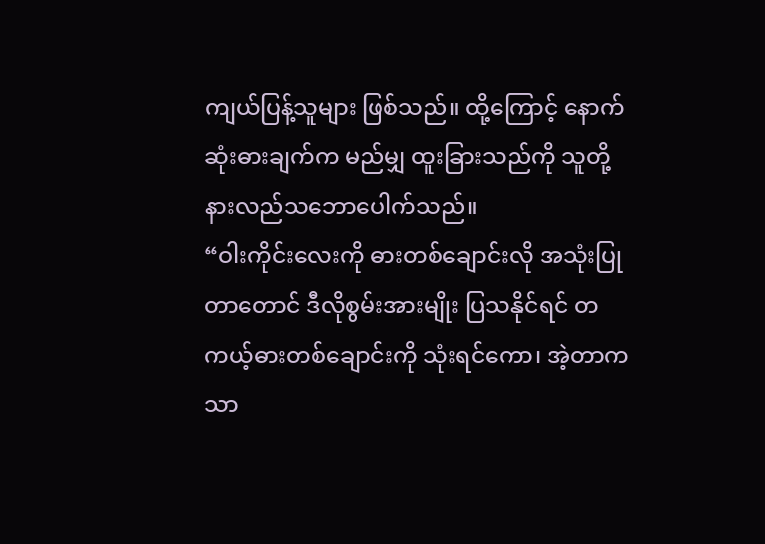ကျယ်ပြန့်သူများ ဖြစ်သည်။ ထို့ကြောင့် နောက်ဆုံးဓားချက်က မည်မျှ ထူးခြားသည်ကို သူတို့ နားလည်သဘောပေါက်သည်။
“ဝါးကိုင်းလေးကို ဓားတစ်ချောင်းလို အသုံးပြုတာတောင် ဒီလိုစွမ်းအားမျိုး ပြသနိုင်ရင် တကယ့်ဓားတစ်ချောင်းကို သုံးရင်ကော၊ အဲ့တာက သာ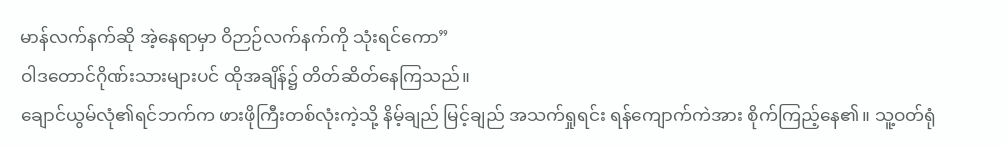မာန်လက်နက်ဆို အဲ့နေရာမှာ ဝိဉာဉ်လက်နက်ကို သုံးရင်ကော”
ဝါဒတောင်ဂိုဏ်းသားများပင် ထိုအချိန်၌ တိတ်ဆိတ်နေကြသည်။
ချောင်ယွမ်လုံ၏ရင်ဘက်က ဖားဖိုကြီးတစ်လုံးကဲ့သို့ နိမ့်ချည် မြင့်ချည် အသက်ရှုရင်း ရန်ကျောက်ကဲအား စိုက်ကြည့်နေ၏။ သူ့ဝတ်ရုံ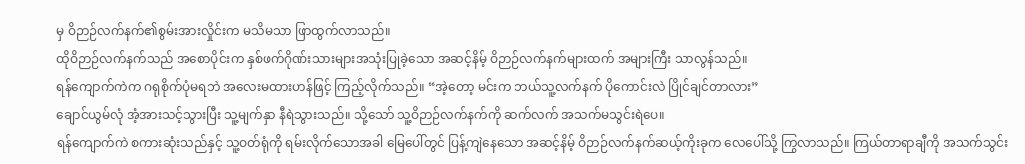မှ ဝိဉာဉ်လက်နက်၏စွမ်းအားလှိုင်းက မသိမသာ ဖြာထွက်လာသည်။
ထိုဝိဉာဉ်လက်နက်သည် အစောပိုင်းက နှစ်ဖက်ဂိုဏ်းသားများအသုံးပြုခဲ့သော အဆင့်နိမ့် ဝိဉာဉ်လက်နက်များထက် အများကြီး သာလွန်သည်။
ရန်ကျောက်ကဲက ဂရုစိုက်ပုံမရဘဲ အလေးမထားဟန်ဖြင့် ကြည့်လိုက်သည်။ “အဲ့တော့ မင်းက ဘယ်သူ့လက်နက် ပိုကောင်းလဲ ပြိုင်ချင်တာလား”
ချောင်ယွမ်လုံ အံ့အားသင့်သွားပြီး သူ့မျက်နှာ နီရဲသွားသည်။ သို့သော် သူ့ဝိဉာဉ်လက်နက်ကို ဆက်လက် အသက်မသွင်းရဲပေ။
ရန်ကျောက်ကဲ စကားဆုံးသည်နှင့် သူ့ဝတ်ရုံကို ရမ်းလိုက်သောအခါ မြေပေါ်တွင် ပြန့်ကျဲနေသော အဆင့်နိမ့် ဝိဉာဉ်လက်နက်ဆယ့်ကိုးခုက လေပေါ်သို့ ကြွလာသည်။ ကြယ်တာရာချီကို အသက်သွင်း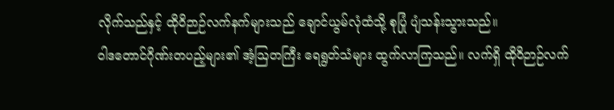လိုက်သည်နှင့် ထိုဝိဉာဉ်လက်နက်များသည် ချောင်ယွမ်လုံထံသို့ စုပြုံ ပျံသန်းသွားသည်။
ဝါဒတောင်ဂိုဏ်းတပည့်များ၏ အံ့ဩတကြီး ရေရွတ်သံများ ထွက်လာကြသည်။ လက်ရှိ ထိုဝိဉာဉ်လက်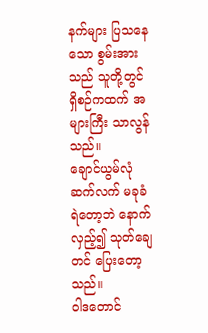နက်များ ပြသနေသော စွမ်းအားသည် သူတို့တွင် ရှိစဉ်ကထက် အများကြီး သာလွန်သည်။
ချောင်ယွမ်လုံ ဆက်လက် မခုခံရဲတော့ဘဲ နောက်လှည့်၍ သုတ်ချေတင် ပြေးတော့သည်။
ဝါဒတောင်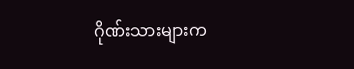ဂိုဏ်းသားများက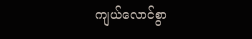ကျယ်လောင်စွာ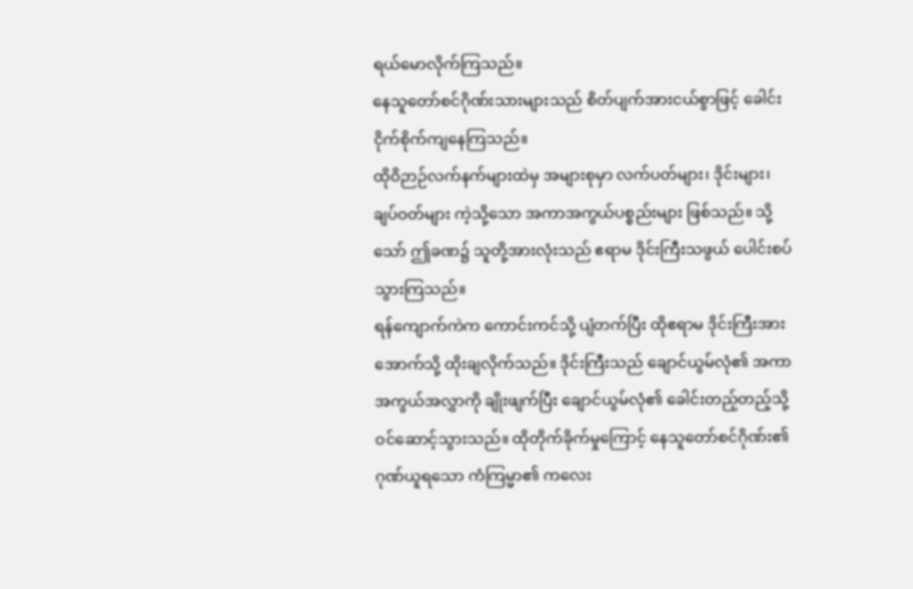ရယ်မောလိုက်ကြသည်။
နေသူတော်စင်ဂိုဏ်းသားများသည် စိတ်ပျက်အားငယ်စွာဖြင့် ခေါင်းငိုက်စိုက်ကျနေကြသည်။
ထိုဝိဉာဉ်လက်နက်များထဲမှ အများစုမှာ လက်ပတ်များ၊ ဒိုင်းများ၊ ချပ်ဝတ်များ ကဲ့သို့သော အကာအကွယ်ပစ္စည်းများ ဖြစ်သည်။ သို့သော် ဤခဏ၌ သူတို့အားလုံးသည် ဧရာမ ဒိုင်းကြီးသဖွယ် ပေါင်းစပ်သွားကြသည်။
ရန်ကျောက်ကဲက ကောင်းကင်သို့ ပျံတက်ပြီး ထိုဧရာမ ဒိုင်းကြီးအား အောက်သို့ ထိုးချလိုက်သည်။ ဒိုင်းကြီးသည် ချောင်ယွမ်လုံ၏ အကာအကွယ်အလွှာကို ချိုးဖျက်ပြီး ချောင်ယွမ်လုံ၏ ခေါင်းတည့်တည့်သို့ ဝင်ဆောင့်သွားသည်။ ထိုတိုက်ခိုက်မှုကြောင့် နေသူတော်စင်ဂိုဏ်း၏ ဂုဏ်ယူရသော ကံကြမ္မာ၏ ကလေး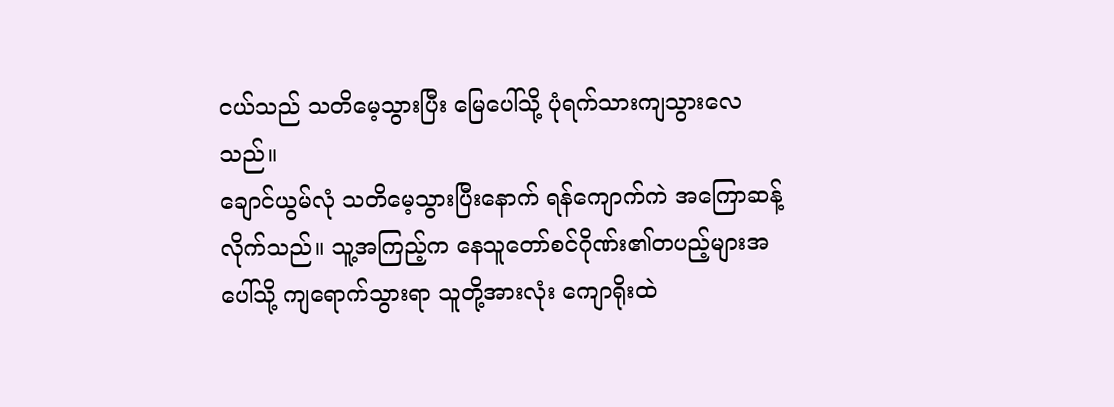ငယ်သည် သတိမေ့သွားပြီး မြေပေါ်သို့ ပုံရက်သားကျသွားလေသည်။
ချောင်ယွမ်လုံ သတိမေ့သွားပြီးနောက် ရန်ကျောက်ကဲ အကြောဆန့်လိုက်သည်။ သူ့အကြည့်က နေသူတော်စင်ဂိုဏ်း၏တပည့်များအပေါ်သို့ ကျရောက်သွားရာ သူတို့အားလုံး ကျောရိုးထဲ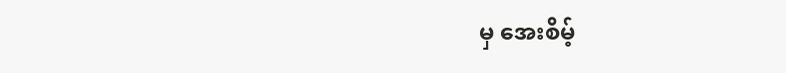မှ အေးစိမ့်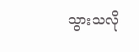သွားသလို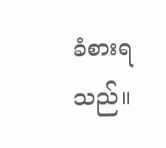ခံစားရသည်။